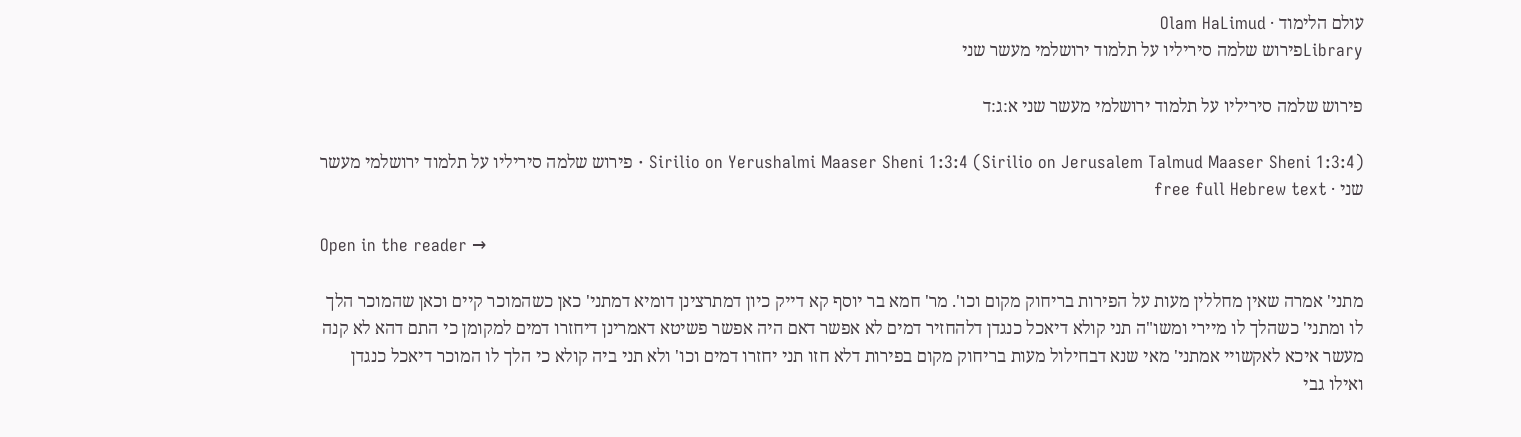עולם הלימוד · Olam HaLimud
Libraryפירוש שלמה סיריליו על תלמוד ירושלמי מעשר שני

פירוש שלמה סיריליו על תלמוד ירושלמי מעשר שני א:ג:ד

Sirilio on Yerushalmi Maaser Sheni 1:3:4 (Sirilio on Jerusalem Talmud Maaser Sheni 1:3:4) · פירוש שלמה סיריליו על תלמוד ירושלמי מעשר שני · free full Hebrew text

Open in the reader →

מתני' אמרה שאין מחללין מעות על הפירות בריחוק מקום וכו'. מר' חמא בר יוסף קא דייק כיון דמתרצינן דומיא דמתני' כאן כשהמוכר קיים וכאן שהמוכר הלך לו ומתני' כשהלך לו מיירי ומשו"ה תני קולא דיאכל כנגדן דלהחזיר דמים לא אפשר דאם היה אפשר פשיטא דאמרינן דיחזרו דמים למקומן כי התם דהא לא קנה מעשר איכא לאקשויי אמתני' מאי שנא דבחילול מעות בריחוק מקום בפירות דלא חזו תני יחזרו דמים וכו' ולא תני ביה קולא כי הלך לו המוכר דיאכל כנגדן ואילו גבי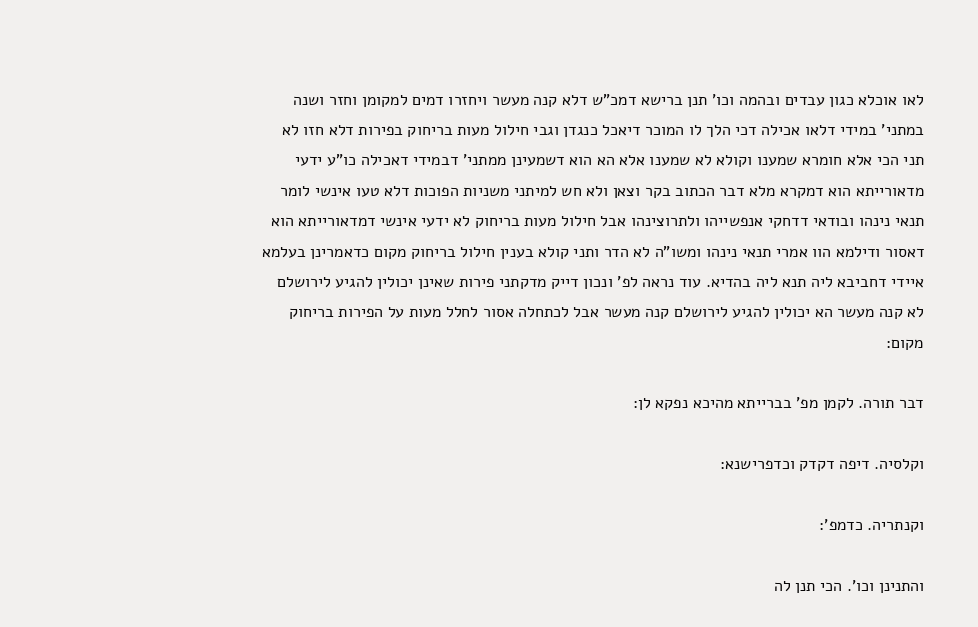לאו אוכלא כגון עבדים ובהמה וכו' תנן ברישא דמכ"ש דלא קנה מעשר ויחזרו דמים למקומן וחזר ושנה במתני' במידי דלאו אכילה דכי הלך לו המוכר דיאכל כנגדן וגבי חילול מעות בריחוק בפירות דלא חזו לא תני הכי אלא חומרא שמענו וקולא לא שמענו אלא הא הוא דשמעינן ממתני' דבמידי דאכילה כו"ע ידעי מדאורייתא הוא דמקרא מלא דבר הכתוב בקר וצאן ולא חש למיתני משניות הפוכות דלא טעו אינשי לומר תנאי נינהו ובודאי דדחקי אנפשייהו ולתרוצינהו אבל חילול מעות בריחוק לא ידעי אינשי דמדאורייתא הוא דאסור ודילמא הוו אמרי תנאי נינהו ומשו"ה לא הדר ותני קולא בענין חילול בריחוק מקום כדאמרינן בעלמא איידי דחביבא ליה תנא ליה בהדיא. עוד נראה לפ' ונכון דייק מדקתני פירות שאינן יכולין להגיע לירושלם לא קנה מעשר הא יכולין להגיע לירושלם קנה מעשר אבל לכתחלה אסור לחלל מעות על הפירות בריחוק מקום:

דבר תורה. לקמן מפ' בברייתא מהיכא נפקא לן:

וקלסיה. דיפה דקדק וכדפרישנא:

וקנתריה. כדמפ':

והתנינן וכו'. הכי תנן לה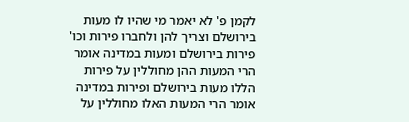לקמן פ' לא יאמר מי שהיו לו מעות בירושלם וצריך להן ולחברו פירות וכו' פירות בירושלם ומעות במדינה אומר הרי המעות ההן מחוללין על פירות הללו מעות בירושלם ופירות במדינה אומר הרי המעות האלו מחוללין על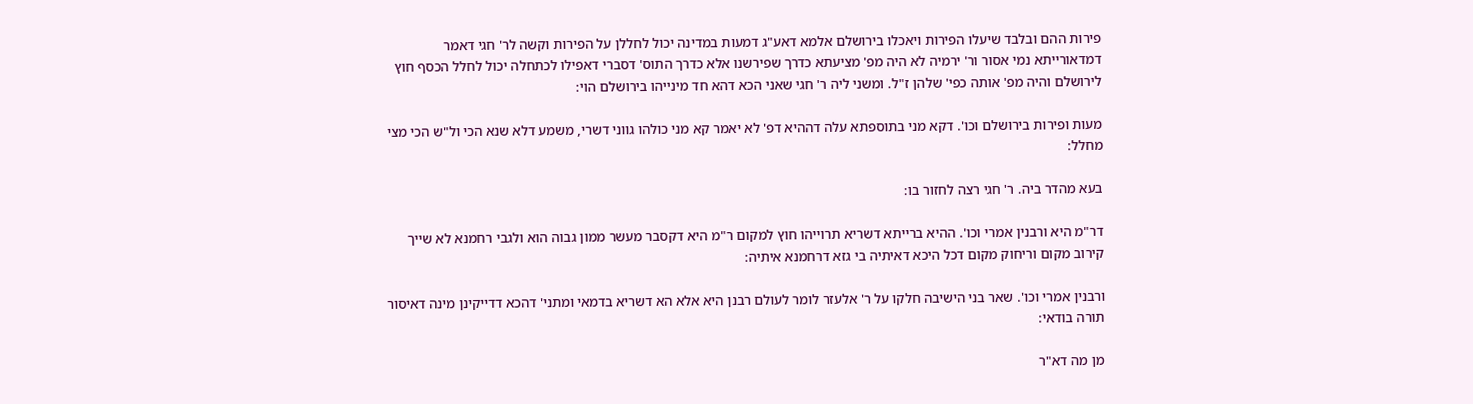פירות ההם ובלבד שיעלו הפירות ויאכלו בירושלם אלמא דאע"ג דמעות במדינה יכול לחללן על הפירות וקשה לר' חגי דאמר דמדאורייתא נמי אסור ור' ירמיה לא היה מפ' מציעתא כדרך שפירשנו אלא כדרך התוס' דסברי דאפילו לכתחלה יכול לחלל הכסף חוץ לירושלם והיה מפ' אותה כפי' שלהן ז"ל. ומשני ליה ר' חגי שאני הכא דהא חד מינייהו בירושלם הוי:

מעות ופירות בירושלם וכו'. דקא מני בתוספתא עלה דההיא דפ' לא יאמר קא מני כולהו גווני דשרי, משמע דלא שנא הכי ול"ש הכי מצי מחלל:

בעא מהדר ביה. ר' חגי רצה לחזור בו:

דר"מ היא ורבנין אמרי וכו'. ההיא ברייתא דשריא תרוייהו חוץ למקום ר"מ היא דקסבר מעשר ממון גבוה הוא ולגבי רחמנא לא שייך קירוב מקום וריחוק מקום דכל היכא דאיתיה בי גזא דרחמנא איתיה:

ורבנין אמרי וכו'. שאר בני הישיבה חלקו על ר' אלעזר לומר לעולם רבנן היא אלא הא דשריא בדמאי ומתני' דהכא דדייקינן מינה דאיסור תורה בודאי:

מן מה דא"ר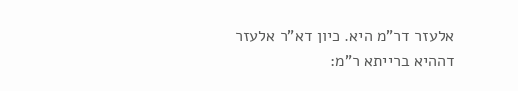אלעזר דר"מ היא. כיון דא"ר אלעזר דההיא ברייתא ר"מ: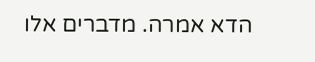הדא אמרה. מדברים אלו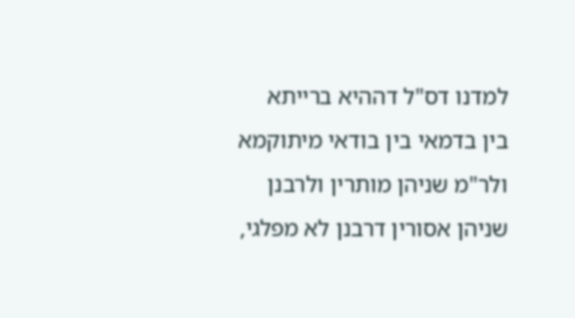למדנו דס"ל דההיא ברייתא בין בדמאי בין בודאי מיתוקמא ולר"מ שניהן מותרין ולרבנן שניהן אסורין דרבנן לא מפלגי,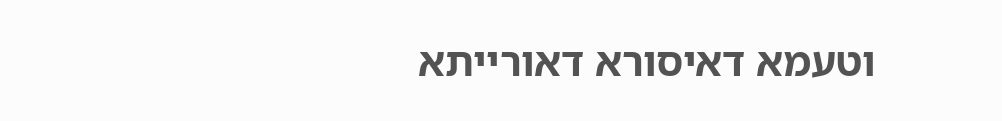וטעמא דאיסורא דאורייתא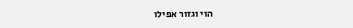הוי וגזור אפילו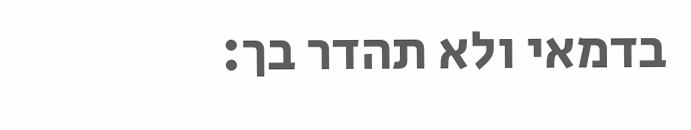בדמאי ולא תהדר בך: